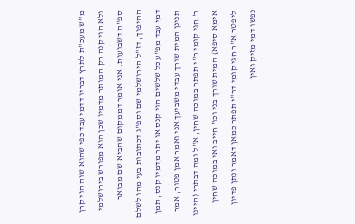מ"ש מעכ"ת לתרץ דבריו דדמי עבד כפי שהוא שוה הוי קרן ולא הוי קנה רק המותר מדמיו שכן הוא מפורש בירושלמי ספ"ה דשבועות. אני אומר דממקום שהביא שם מבואר ההיפוך, דז"ל הירושלמי שם וספ"ג דכתובות בעי מהו לשלם דמי עבד מפ"ע כל שלשים הוי קנס או יתר מדמיו קנס, תמן תנינן המית שורך עבדי משביעך אני ואמר אמן פטור, אמר ר' חגי קומי ר"י תפתר במוכה שחין, א"ל ומה דבתרי (היינו אימא סיפא) המית שורך בני וכו' חייב ואי במוכה שחין ליפטר א"ר חגי קומי דר"י תפתר כמאן דאמר ונתן פדיון נפשו דמי מזיק ואין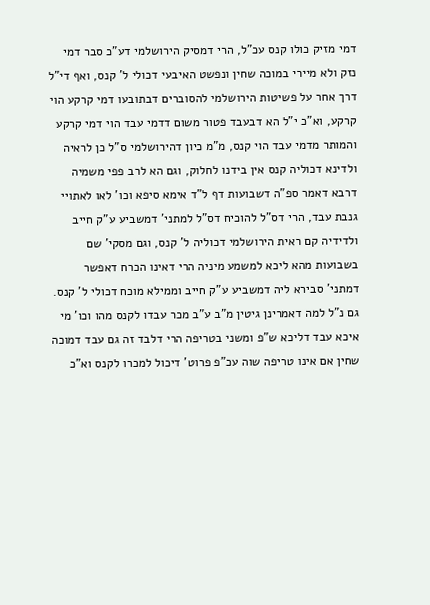דמי מזיק כולו קנס עכ"ל, הרי דמסיק הירושלמי דע"כ סבר דמי נזק ולא מיירי במוכה שחין ונפשט האיבעי דכולי ל' קנס, ואף די"ל דרך אחר על פשיטות הירושלמי להסוברים דבתובעו דמי קרקע הוי קרקע, וא"כ י"ל הא דבעבד פטור משום דדמי עבד הוי דמי קרקע והמותר מדמי עבד הוי קנס, מ"מ כיון דהירושלמי ס"ל כן לראיה ולדינא דכוליה קנס אין בידנו לחלוק, וגם הא לרב פפי משמיה דרבא דאמר ספ"ה דשבועות דף ל"ד אימא סיפא וכו' לאו לאתויי גנבת עבד, הרי דס"ל להוכיח דס"ל למתני' דמשביע ע"ק חייב ולדידיה קם ראית הירושלמי דכוליה ל' קנס, וגם מסקי' שם בשבועות מהא ליכא למשמע מיניה הרי דאינו הכרח דאפשר דמתני' סבירא ליה דמשביע ע"ק חייב וממילא מוכח דכולי ל' קנס. גם נ"ל למה דאמרינן גיטין מ"ב ע"ב מכר עבדו לקנס מהו וכו' מי איכא עבד דליכא ש"פ ומשני בטריפה הרי דלבד זה גם עבד דמוכה שחין אם אינו טריפה שוה עכ"פ פרוט' דיכול למכרו לקנס וא"כ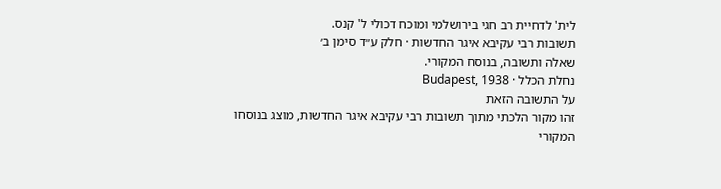לית' לדחיית רב חגי בירושלמי ומוכח דכולי ל' קנס.
תשובות רבי עקיבא איגר החדשות · חלק ע״ד סימן ב׳
שאלה ותשובה, בנוסח המקורי.
נחלת הכלל · Budapest, 1938
על התשובה הזאת
זהו מקור הלכתי מתוך תשובות רבי עקיבא איגר החדשות, מוצג בנוסחו המקורי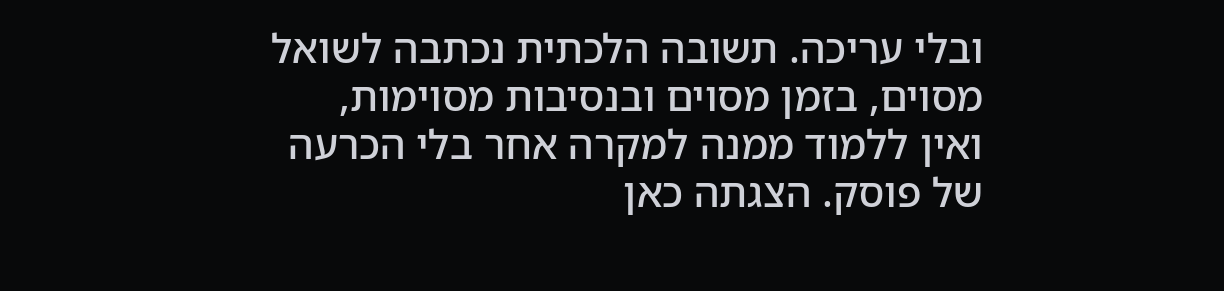ובלי עריכה. תשובה הלכתית נכתבה לשואל מסוים, בזמן מסוים ובנסיבות מסוימות, ואין ללמוד ממנה למקרה אחר בלי הכרעה של פוסק. הצגתה כאן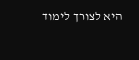היא לצורך לימוד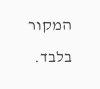המקור בלבד.